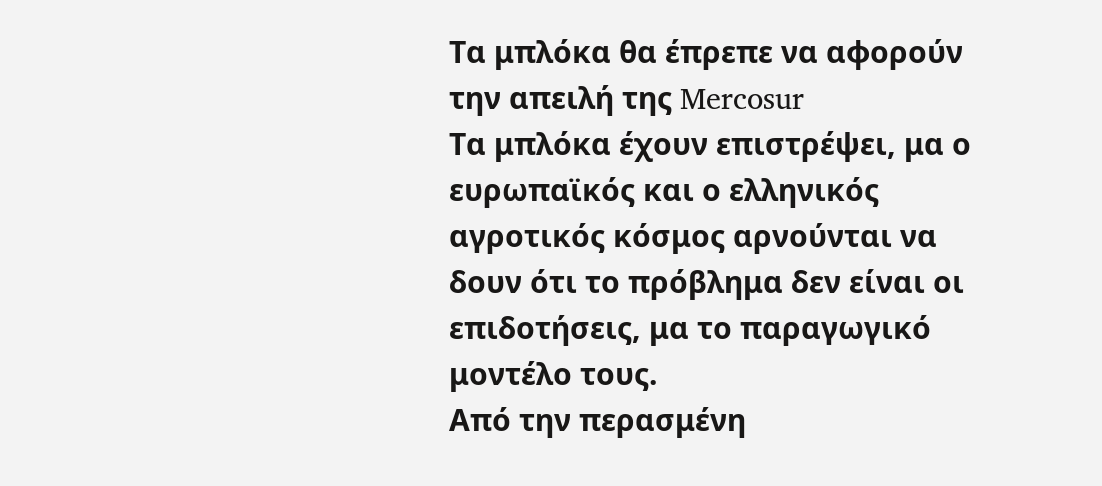Τα μπλόκα θα έπρεπε να αφορούν την απειλή της Mercosur
Τα μπλόκα έχουν επιστρέψει, μα ο ευρωπαϊκός και ο ελληνικός αγροτικός κόσμος αρνούνται να δουν ότι το πρόβλημα δεν είναι οι επιδοτήσεις, μα το παραγωγικό μοντέλο τους.
Από την περασμένη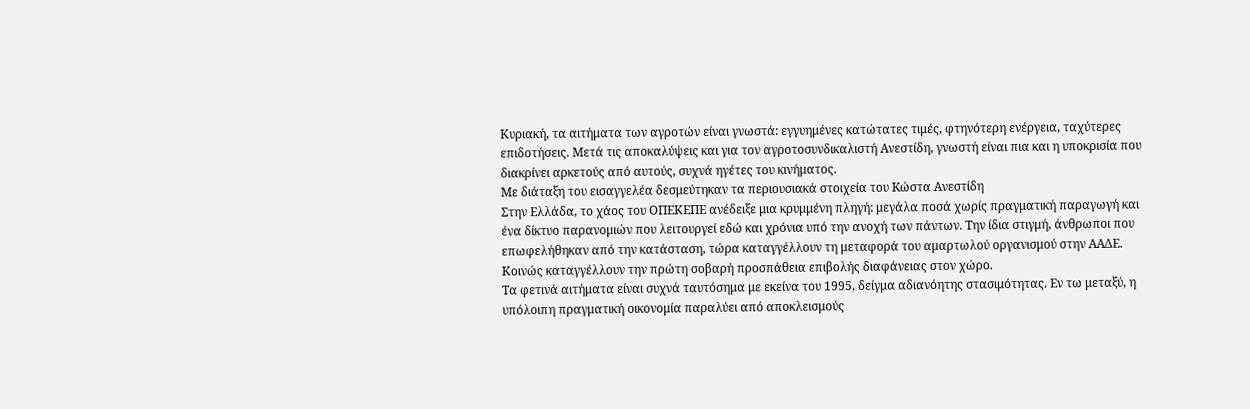Κυριακή, τα αιτήματα των αγροτών είναι γνωστά: εγγυημένες κατώτατες τιμές, φτηνότερη ενέργεια, ταχύτερες επιδοτήσεις. Μετά τις αποκαλύψεις και για τον αγροτοσυνδικαλιστή Ανεστίδη, γνωστή είναι πια και η υποκρισία που διακρίνει αρκετούς από αυτούς, συχνά ηγέτες του κινήματος.
Με διάταξη του εισαγγελέα δεσμεύτηκαν τα περιουσιακά στοιχεία του Kώστα Ανεστίδη
Στην Ελλάδα, το χάος του ΟΠΕΚΕΠΕ ανέδειξε μια κρυμμένη πληγή: μεγάλα ποσά χωρίς πραγματική παραγωγή και ένα δίκτυο παρανομιών που λειτουργεί εδώ και χρόνια υπό την ανοχή των πάντων. Την ίδια στιγμή, άνθρωποι που επωφελήθηκαν από την κατάσταση, τώρα καταγγέλλουν τη μεταφορά του αμαρτωλού οργανισμού στην ΑΑΔΕ. Κοινώς καταγγέλλουν την πρώτη σοβαρή προσπάθεια επιβολής διαφάνειας στον χώρο.
Τα φετινά αιτήματα είναι συχνά ταυτόσημα με εκείνα του 1995, δείγμα αδιανόητης στασιμότητας. Εν τω μεταξύ, η υπόλοιπη πραγματική οικονομία παραλύει από αποκλεισμούς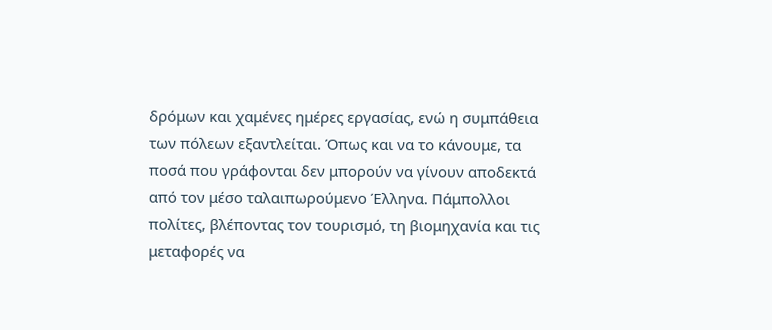δρόμων και χαμένες ημέρες εργασίας, ενώ η συμπάθεια των πόλεων εξαντλείται. Όπως και να το κάνουμε, τα ποσά που γράφονται δεν μπορούν να γίνουν αποδεκτά από τον μέσο ταλαιπωρούμενο Έλληνα. Πάμπολλοι πολίτες, βλέποντας τον τουρισμό, τη βιομηχανία και τις μεταφορές να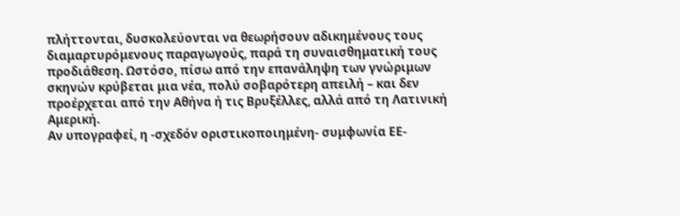πλήττονται, δυσκολεύονται να θεωρήσουν αδικημένους τους διαμαρτυρόμενους παραγωγούς, παρά τη συναισθηματική τους προδιάθεση. Ωστόσο, πίσω από την επανάληψη των γνώριμων σκηνών κρύβεται μια νέα, πολύ σοβαρότερη απειλή – και δεν προέρχεται από την Αθήνα ή τις Βρυξέλλες, αλλά από τη Λατινική Αμερική.
Αν υπογραφεί, η -σχεδόν οριστικοποιημένη- συμφωνία ΕΕ-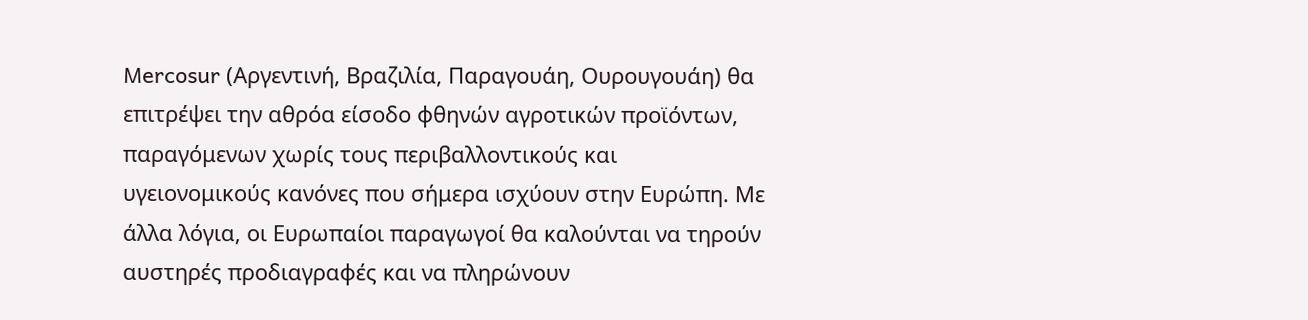Mercosur (Αργεντινή, Βραζιλία, Παραγουάη, Ουρουγουάη) θα επιτρέψει την αθρόα είσοδο φθηνών αγροτικών προϊόντων, παραγόμενων χωρίς τους περιβαλλοντικούς και υγειονομικούς κανόνες που σήμερα ισχύουν στην Ευρώπη. Με άλλα λόγια, οι Ευρωπαίοι παραγωγοί θα καλούνται να τηρούν αυστηρές προδιαγραφές και να πληρώνουν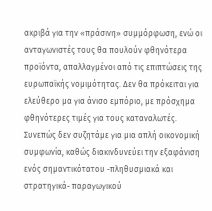ακριβά για την «πράσινη» συμμόρφωση, ενώ οι ανταγωνιστές τους θα πουλούν φθηνότερα προϊόντα, απαλλαγμένοι από τις επιπτώσεις της ευρωπαϊκής νομιμότητας. Δεν θα πρόκειται για ελεύθερο μα για άνισο εμπόριο, με πρόσχημα φθηνότερες τιμές για τους καταναλωτές.
Συνεπώς δεν συζητάμε για μια απλή οικονομική συμφωνία, καθώς διακινδυνεύει την εξαφάνιση ενός σημαντικότατου -πληθυσμιακά και στρατηγικά- παραγωγικού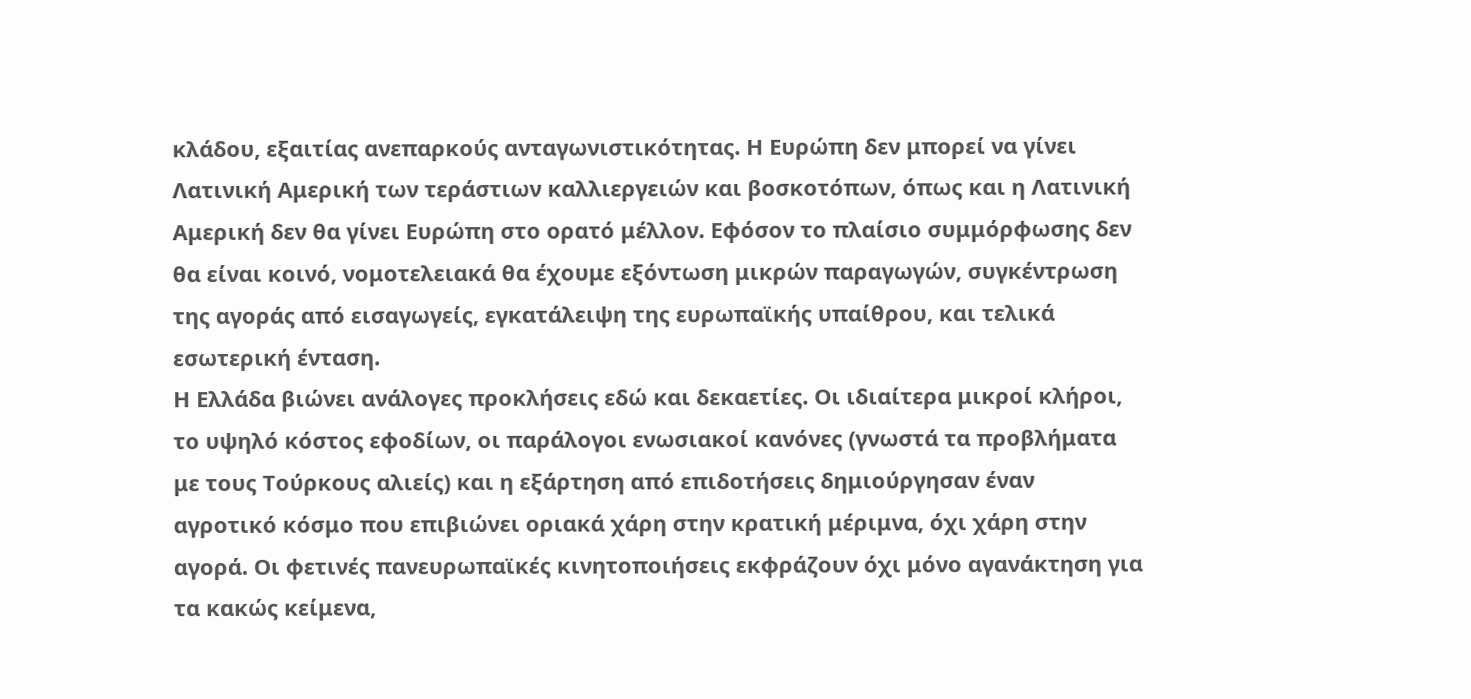κλάδου, εξαιτίας ανεπαρκούς ανταγωνιστικότητας. Η Ευρώπη δεν μπορεί να γίνει Λατινική Αμερική των τεράστιων καλλιεργειών και βοσκοτόπων, όπως και η Λατινική Αμερική δεν θα γίνει Ευρώπη στο ορατό μέλλον. Εφόσον το πλαίσιο συμμόρφωσης δεν θα είναι κοινό, νομοτελειακά θα έχουμε εξόντωση μικρών παραγωγών, συγκέντρωση της αγοράς από εισαγωγείς, εγκατάλειψη της ευρωπαϊκής υπαίθρου, και τελικά εσωτερική ένταση.
Η Ελλάδα βιώνει ανάλογες προκλήσεις εδώ και δεκαετίες. Οι ιδιαίτερα μικροί κλήροι, το υψηλό κόστος εφοδίων, οι παράλογοι ενωσιακοί κανόνες (γνωστά τα προβλήματα με τους Τούρκους αλιείς) και η εξάρτηση από επιδοτήσεις δημιούργησαν έναν αγροτικό κόσμο που επιβιώνει οριακά χάρη στην κρατική μέριμνα, όχι χάρη στην αγορά. Οι φετινές πανευρωπαϊκές κινητοποιήσεις εκφράζουν όχι μόνο αγανάκτηση για τα κακώς κείμενα,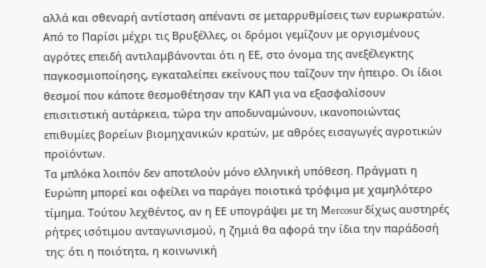αλλά και σθεναρή αντίσταση απέναντι σε μεταρρυθμίσεις των ευρωκρατών. Από το Παρίσι μέχρι τις Βρυξέλλες, οι δρόμοι γεμίζουν με οργισμένους αγρότες επειδή αντιλαμβάνονται ότι η ΕΕ, στο όνομα της ανεξέλεγκτης παγκοσμιοποίησης, εγκαταλείπει εκείνους που ταΐζουν την ήπειρο. Οι ίδιοι θεσμοί που κάποτε θεσμοθέτησαν την ΚΑΠ για να εξασφαλίσουν επισιτιστική αυτάρκεια, τώρα την αποδυναμώνουν, ικανοποιώντας επιθυμίες βορείων βιομηχανικών κρατών, με αθρόες εισαγωγές αγροτικών προϊόντων.
Τα μπλόκα λοιπόν δεν αποτελούν μόνο ελληνική υπόθεση. Πράγματι η Ευρώπη μπορεί και οφείλει να παράγει ποιοτικά τρόφιμα με χαμηλότερο τίμημα. Τούτου λεχθέντος, αν η ΕΕ υπογράψει με τη Mercosur δίχως αυστηρές ρήτρες ισότιμου ανταγωνισμού, η ζημιά θα αφορά την ίδια την παράδοσή της: ότι η ποιότητα, η κοινωνική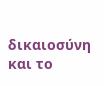δικαιοσύνη και το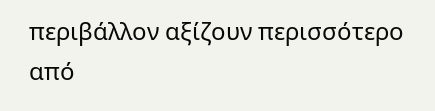περιβάλλον αξίζουν περισσότερο από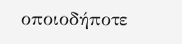οποιοδήποτε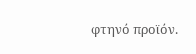φτηνό προϊόν.